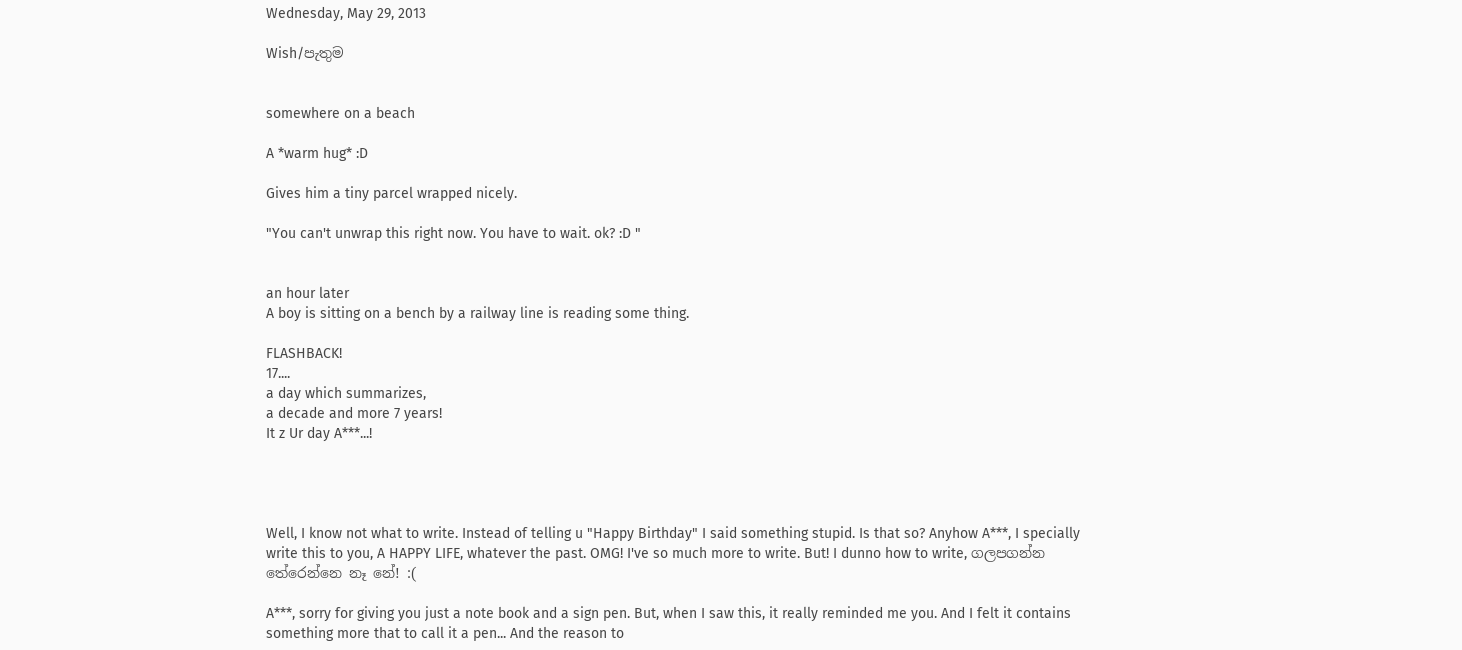Wednesday, May 29, 2013

Wish/පැතුම


somewhere on a beach

A *warm hug* :D

Gives him a tiny parcel wrapped nicely.

"You can't unwrap this right now. You have to wait. ok? :D "


an hour later
A boy is sitting on a bench by a railway line is reading some thing.

FLASHBACK!
17....
a day which summarizes,
a decade and more 7 years!
It z Ur day A***...!




Well, I know not what to write. Instead of telling u "Happy Birthday" I said something stupid. Is that so? Anyhow A***, I specially write this to you, A HAPPY LIFE, whatever the past. OMG! I've so much more to write. But! I dunno how to write, ගලපගන්න තේරෙන්නෙ නෑ නේ! :(

A***, sorry for giving you just a note book and a sign pen. But, when I saw this, it really reminded me you. And I felt it contains something more that to call it a pen... And the reason to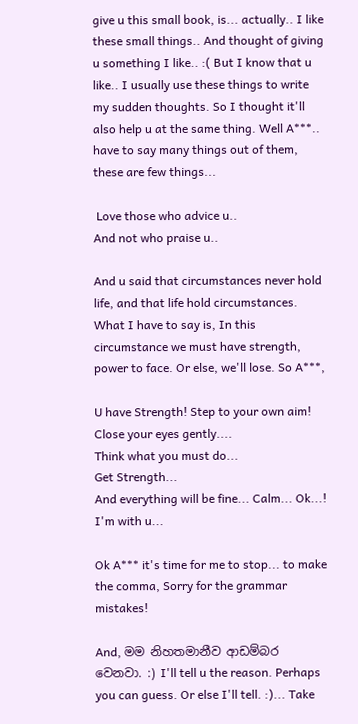give u this small book, is... actually.. I like these small things.. And thought of giving u something I like.. :( But I know that u like.. I usually use these things to write my sudden thoughts. So I thought it'll also help u at the same thing. Well A***.. have to say many things out of them, these are few things...

 Love those who advice u..
And not who praise u..

And u said that circumstances never hold life, and that life hold circumstances. What I have to say is, In this circumstance we must have strength, power to face. Or else, we'll lose. So A***,

U have Strength! Step to your own aim!
Close your eyes gently....
Think what you must do...
Get Strength...
And everything will be fine... Calm... Ok...!
I'm with u...

Ok A*** it's time for me to stop... to make the comma, Sorry for the grammar mistakes!

And, මම නිහතමානීව ආඩම්බර වෙනවා. :) I'll tell u the reason. Perhaps you can guess. Or else I'll tell. :)... Take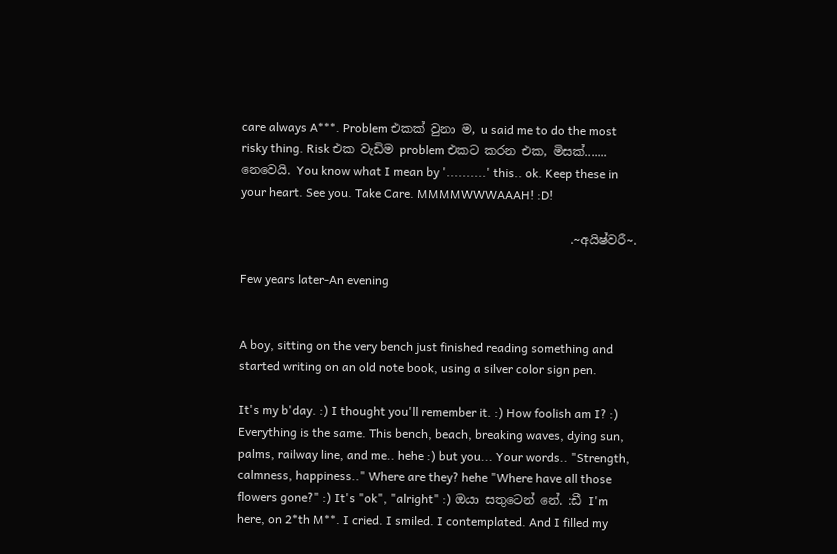care always A***. Problem එකක් වුනා ම, u said me to do the most risky thing. Risk එක වැඩිම problem එකට කරන එක, මිසක්....... නෙවෙයි. You know what I mean by '..........' this.. ok. Keep these in your heart. See you. Take Care. MMMMWWWAAAH! :D!

                                                       .~අයිෂ්වරී~.

Few years later-An evening


A boy, sitting on the very bench just finished reading something and started writing on an old note book, using a silver color sign pen.

It's my b'day. :) I thought you'll remember it. :) How foolish am I? :) Everything is the same. This bench, beach, breaking waves, dying sun, palms, railway line, and me.. hehe :) but you... Your words.. "Strength, calmness, happiness.." Where are they? hehe "Where have all those flowers gone?" :) It's "ok", "alright" :) ඔයා සතුටෙන් නේ. :ඩී I'm here, on 2*th M**. I cried. I smiled. I contemplated. And I filled my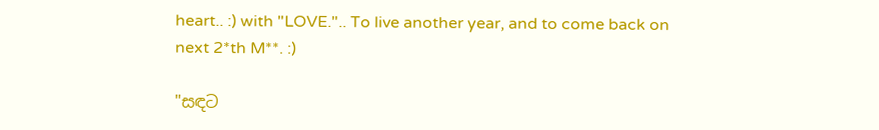heart.. :) with "LOVE.".. To live another year, and to come back on next 2*th M**. :)

"සඳට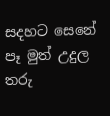සදහට සෙනේ පෑ මුත් උදුල තරු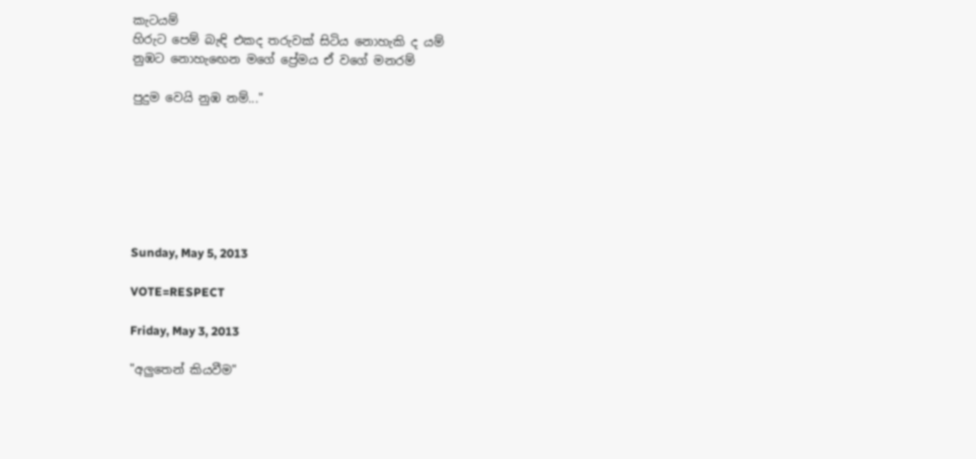කැටයම්
හිරුට පෙම් බැඳි එකද තරුවක් සිටිය නොහැකි ද යම්
නුඹට නොහැඟෙන මගේ ප්‍රේමය ඒ වගේ මනරම්

පුදුම වෙයි නුඹ නම්..."







Sunday, May 5, 2013

VOTE=RESPECT

Friday, May 3, 2013

"අලුතෙන් කියවීම"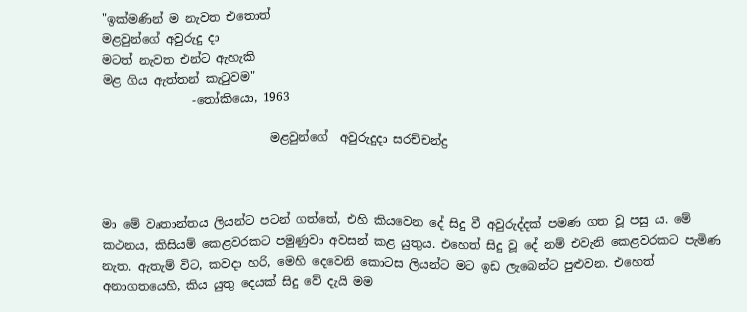"ඉක්මණින් ම නැවත එතොත්
මළවුන්ගේ අවුරුදු දා
මටත් නැවත එන්ට ඇහැකි
මළ ගිය ඇත්තන් කැටුවම"
               -තෝකියො, 1963

                            මළවුන්ගේ  අවුරුදුදා සරච්චන්ද්‍ර



මා මේ වෘතාන්තය ලියන්ට පටන් ගත්තේ, එහි කියවෙන දේ සිදු වී අවුරුද්දක් පමණ ගත වූ පසු ය. මේ කථන‍ය, කිසියම් කෙළවරකට පමුණුවා අවසන් කළ යුතුය. එහෙත් සිදු වූ දේ නම් එවැනි කෙළවරකට පැමිණ නැත. ඇතැම් විට, කවදා හරි, මෙහි දෙවෙනි කොටස ලියන්ට මට ඉඩ ලැබෙන්ට පුළුවන. එහෙත් අනාගතයෙහි, කිය යුතු දෙයක් සිදු වේ දැයි මම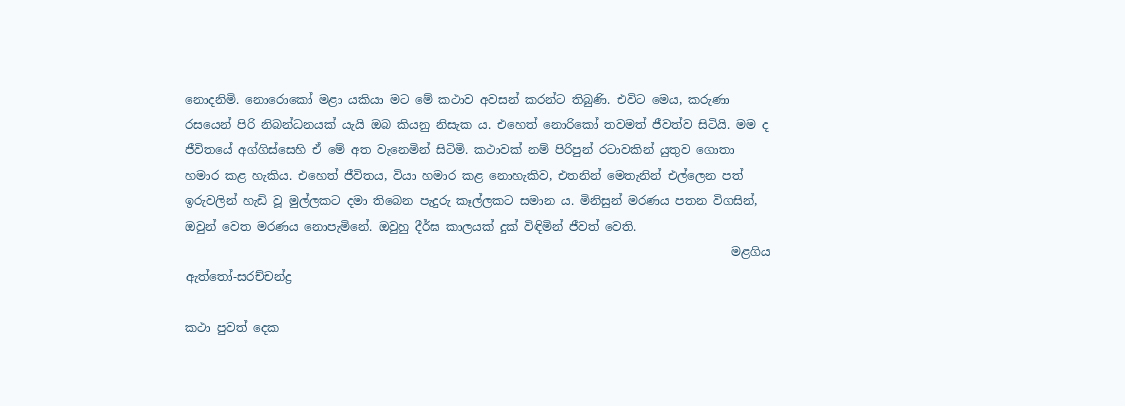නොදනිමි. නොරොකෝ මළා යකියා මට මේ කථාව අවසන් කරන්ට තිබුණි. එවිට මෙය, කරුණා රසයෙන් පිරි නිබන්ධනයක් යැයි ඔබ කියනු නිසැක ය. එහෙත් නොරිකෝ තවමත් ජීවත්ව සිටියි. මම ද ජීවිතයේ අග්ගිස්සෙහි ඒ මේ අත වැනෙමින් සිටිමි. කථාවක් නම් පිරිපුන් රටාවකින් යුතුව ගොතා හමාර කළ හැකිය. එහෙත් ජීවිතය, වියා හමාර කළ නොහැකිව, එතනින් මෙතැනින් එල්ලෙන පත් ඉරුවලින් හැඩි වූ මුල්ලකට දමා තිබෙන පැදුරු කෑල්ලකට සමාන ය. මිනිසුන් මරණය පතන විගසින්, ඔවුන් වෙත මරණය නොපැමිනේ. ඔවුහු දීර්ඝ කාලයක් දුක් විඳිමින් ජීවත් වෙති.
                                                                                           මළගිය ඇත්තෝ-සරච්චන්ද්‍ර

කථා පුවත් දෙක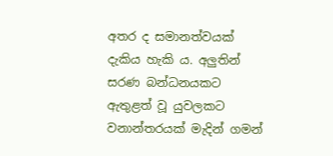අතර ද සමානත්වයක් දැකිය හැකි ය. අලුතින් සරණ බන්ධනයකට ඇතුළත් වූ යුවලකට වනාන්තරයක් මැදින් ගමන්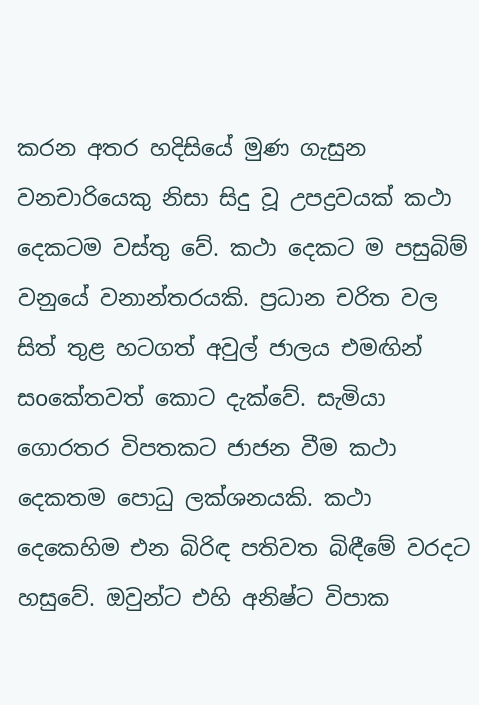කරන අතර හදිසියේ මුණ ගැසුන වනචාරියෙකු නිසා සිදු වූ උපද්‍රවයක් කථා දෙකටම වස්තු වේ. කථා දෙකට ම පසුබිම් වනුයේ වනාන්තරයකි. ප්‍රධාන චරිත වල සිත් තුළ හටගත් අවුල් ජාලය එමඟින් සoකේතවත් කොට දැක්වේ. සැමියා ගොරතර විපතකට ජාජන වීම කථා දෙකතම පොධු ලක්ශනයකි. කථා දෙකෙහිම එන බිරිඳ පතිවත බිඳීමේ වරදට හසුවේ. ඔවුන්ට එහි අනිෂ්ට විපාක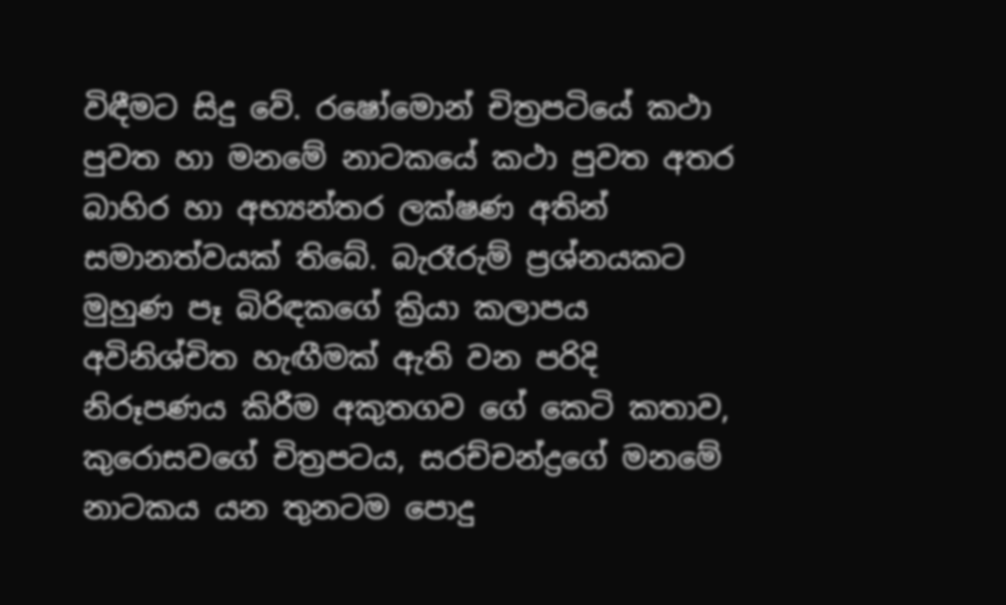විඳීමට සිදු වේ. රෂෝමොන් චිත්‍රපටියේ කථා පුවත හා මනමේ නාටකයේ කථා පුවත අතර බාහිර හා අභ්‍යන්තර ලක්ෂණ අතින් සමානත්වයක් තිබේ. බැරෑරුම් ප්‍රශ්නයකට මුහුණ පෑ බිරිඳකගේ ක්‍රියා කලාපය අවිනිශ්චිත හැඟීමක් ඇති වන පරිදි නිරූපණය කිරීම අකුතගව ගේ කෙටි කතාව, කුරොසවගේ චිත්‍රපටය, සරච්චන්ද්‍රගේ මනමේ නාටකය යන තුනටම පොදු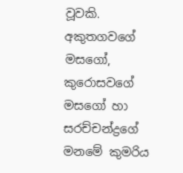වූවකි. අකුතගවගේ මසගෝ, කුරොසවගේ මසගෝ හා සරච්චන්ද්‍රගේ මනමේ කුමරිය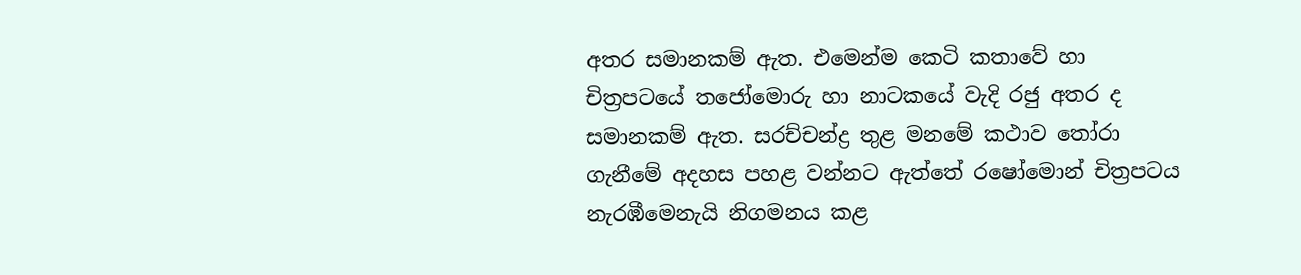අතර සමානකම් ඇත. එමෙන්ම කෙටි කතාවේ හා චිත්‍රපටයේ තජෝමොරු හා නාටකයේ වැදි රජු අතර ද සමානකම් ඇත. සරච්චන්ද්‍ර තුළ මනමේ කථාව තෝරා ගැනීමේ අදහස පහළ වන්නට ඇත්තේ රෂෝමොන් චිත්‍රපටය නැරඹීමෙනැයි නිගමනය කළ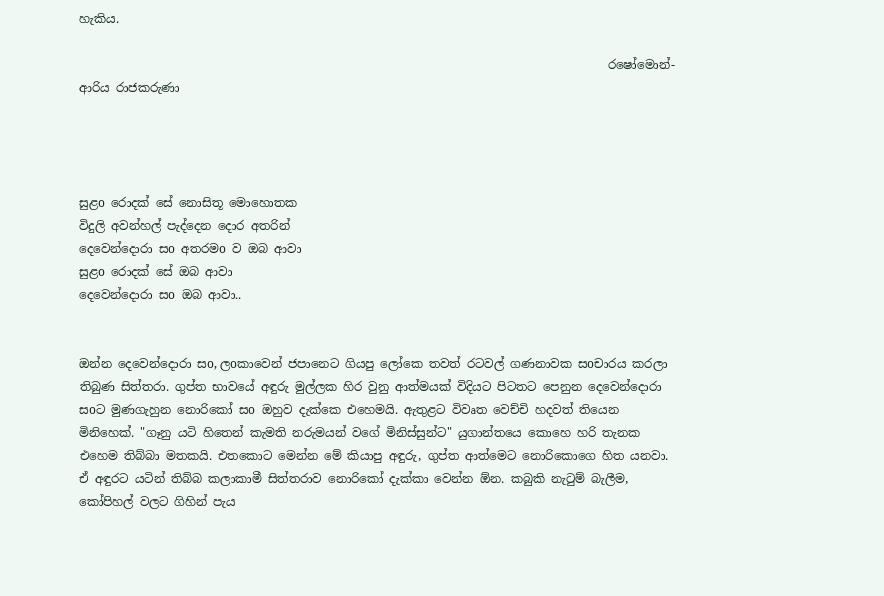හැකිය.

                                                                                        රෂෝමොන්-ආරිය රාජකරුණා




සුළo රොදක් සේ නොසිතූ මොහොතක
විදුලි අවන්හල් පැද්දෙන දොර අතරින්
දෙවෙන්දොරා සo අතරමo ව ඔබ ආවා
සුළo රොදක් සේ ඔබ ආවා
දෙවෙන්දොරා සo ඔබ ආවා..


ඔන්න දෙවෙන්දොරා සo, ලoකාවෙන් ජපානෙට ගියපු ලෝකෙ තවත් රටවල් ගණනාවක සoචාරය කරලා තිබුණ සිත්තරා. ගුප්ත භාවයේ අඳුරු මුල්ලක හිර වුනු ආත්මයක් විදියට පිටතට පෙනුන දෙවෙන්දොරා සoට මුණගැහුන නොරිකෝ සo ඔහුව දැක්කෙ එහෙමයි. ඇතුළට විවෘත වෙච්චි හදවත් තියෙන මිනිහෙක්. "ගෑනු යටි හිතෙන් කැමති නරුමයන් වගේ මිනිස්සුන්ට" යුගාන්තයෙ කොහෙ හරි තැනක එහෙම තිබ්බා මතකයි. එතකොට මෙන්න මේ කියාපු අඳුරු, ගුප්ත ආත්මෙට නොරිකොගෙ හිත යනවා. ඒ අඳුරට යටින් තිබ්බ කලාකාමී සිත්තරාව නොරිකෝ දැක්කා වෙන්න ඕන. කබුකි නැටුම් බැලීම, කෝපිහල් වලට ගිහින් පැය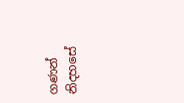ගණන් නිදහසේ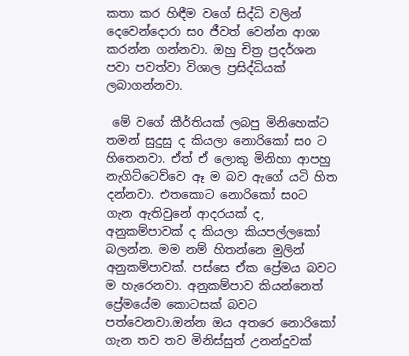කතා කර හිඳීම වගේ සිද්ධි වලින් දෙවෙන්දොරා සo ජීවත් වෙන්න ආශා කරන්න ගන්නවා. ඔහු චිත්‍ර ප්‍රදර්ශන පවා පවත්වා විශාල ප්‍රසිද්ධියක් ලබාගන්නවා.

 මේ වගේ කීර්තියක් ලබපු මිනිහෙක්ට තමන් සුදුසු ද කියලා නොරිකෝ සo ට හිතෙනවා. ඒත් ඒ ලොකු මිනිහා ආපහු නැගිට්ටෙව්වෙ ඈ ම බව ඇගේ යටි හිත දන්නවා. එතකොට නොරිකෝ සoට ගැන ඇතිවුනේ ආදරයක් ද, අනුකම්පාවක් ද කියලා කියපල්ලකෝ බලන්න. මම නම් හිතන්නෙ මුලින් අනුකම්පාවක්. පස්සෙ ඒක ප්‍රේමය බවට ම හැරෙනවා. අනුකම්පාව කියන්නෙත් ප්‍රේමයේම කොටසක් බවට පත්වෙනවා.ඔන්න ඔය අතරෙ නොරිකෝ ගැන තව තව මිනිස්සුත් උනන්දුවක්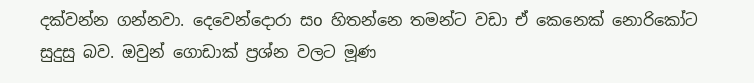දක්වන්න ගන්නවා. දෙවෙන්දොරා සo හිතන්නෙ තමන්ට වඩා ඒ කෙනෙක් නොරිකෝට සුදුසු බව. ඔවුන් ගොඩාක් ප්‍රශ්න වලට මූණ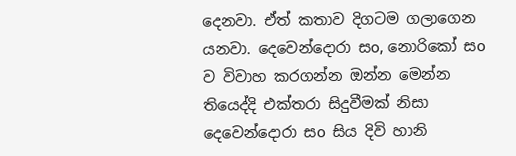දෙනවා. ඒත් කතාව දිගටම ගලාගෙන යනවා. දෙවෙන්දොරා සo, නොරිකෝ සo ව විවාහ කරගන්න ඔන්න මෙන්න තියෙද්දි එක්තරා සිදුවීමක් නිසා දෙවෙන්දොරා සo සිය දිවි හානි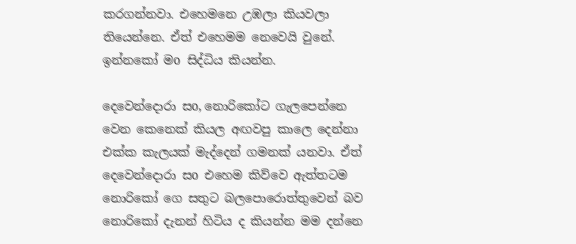කරගන්නවා. එහෙමනෙ උඹලා කියවලා තියෙන්නෙ. ඒත් එහෙමම නෙවෙයි වුනේ. ඉන්නකෝ මo සිද්ධිය කියන්න.

දෙවෙන්දොරා සo, නොරිකෝට ගැලපෙන්නෙ වෙන කෙනෙක් කියල අඟවපු කාලෙ දෙන්නා එක්ක කැලයක් මැද්දෙන් ගමනක් යනවා. ඒත් දෙවෙන්දොරා සo එහෙම කිව්වෙ ඇත්තටම නොරිකෝ ගෙ සතුට බලපොරොත්තුවෙන් බව නොරිකෝ දැනන් හිටිය ද කියන්න මම දන්නෙ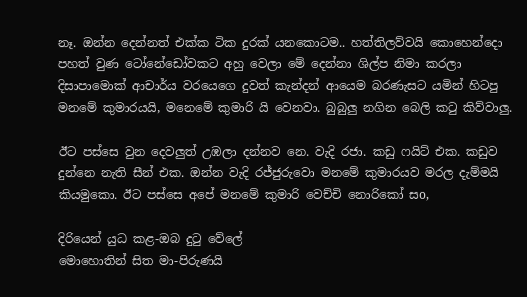නෑ. ඔන්න දෙන්නත් එක්ක ටික දුරක් යනකොටම.. හත්තිලව්වයි කොහෙන්දො පහත් වුණ ටෝනේඩෝවකට අහු වෙලා මේ දෙන්නා ශිල්ප නිමා කරලා දිසාපාමොක් ආචාර්ය වරයෙගෙ දුවත් කැන්දන් ආයෙම බරණැසට යමින් හිටපු මනමේ කුමාරයයි, මනෙමේ කුමාරි යි වෙනවා. බුබුලු නගින බෙලි කටු කිව්වාලු.

ඊට පස්සෙ වුන දෙවලුත් උඹලා දන්නව නෙ. වැදි රජා. කඩු ෆ‍යිට් එක. කඩුව දුන්නෙ නැති සීන් එක. ඔන්න වැදි රජ්ජුරුවො මනමේ කුමාරයව මරල දැම්මයි කියමුකො. ඊට පස්සෙ අපේ මනමේ කුමාරි වෙච්චි නොරිකෝ සo,

දිරියෙන් යුධ කළ-ඔබ දුටු වේලේ
මොහොතින් සිත මා-පිරුණයි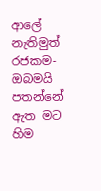ආලේ
නැතිමුත් රජකම- ඔබමයි පතන්නේ
ඇත මට හිම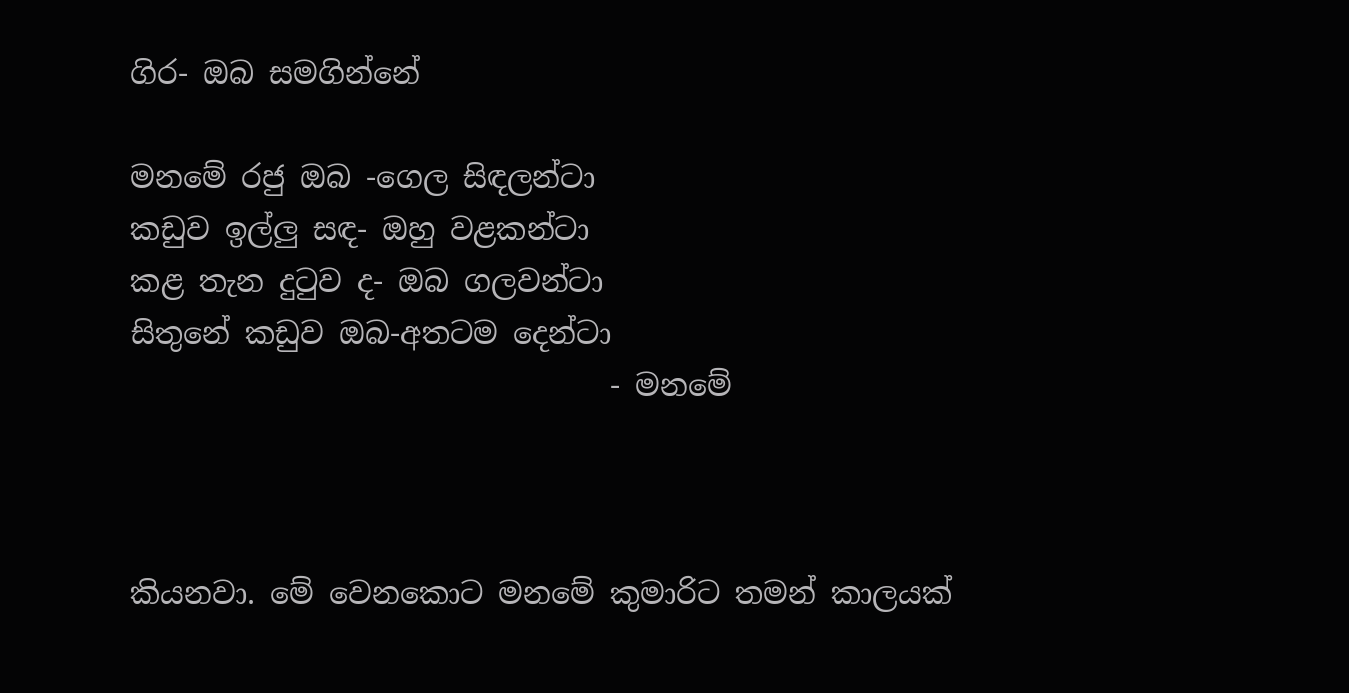ගිර- ඔබ සමගින්නේ

මනමේ රජු ඔබ -ගෙල සිඳලන්ටා
කඩුව ඉල්ලු සඳ- ඔහු වළකන්ටා
කළ තැන දුටුව ද- ඔබ ගලවන්ටා
සිතුනේ කඩුව ඔබ-අතටම දෙන්ටා
                                - මනමේ



කියනවා. මේ වෙනකොට මනමේ කුමාරිට තමන් කාලයක්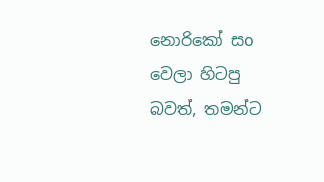නොරිකෝ සo වෙලා හිටපු බවත්, තමන්ට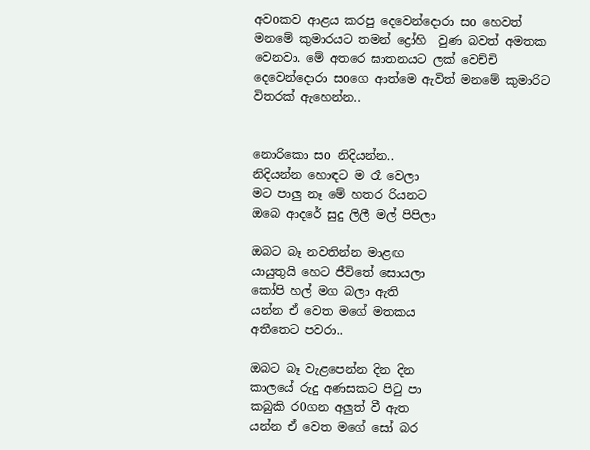අවoකව ආළය කරපු දෙවෙන්දොරා සo හෙවත් මනමේ කුමාරයට තමන් ද්‍රෝහි  වුණ බවත් අමතක වෙනවා. මේ අතරෙ ඝාතනයට ලක් වෙච්චි දෙවෙන්දොරා සoගෙ ආත්මෙ ඇවිත් මනමේ කුමාරිට විතරක් ඇහෙන්න..


නොරිකො සo නිදියන්න..
නිදියන්න හොඳට ම රෑ වෙලා
මට පාලු නෑ මේ හතර රියනට
ඔබෙ ආදරේ සුදු ලිලී මල් පිපිලා

ඔබට බෑ නවතින්න මාළඟ
යායුතුයි හෙට ජීවිතේ සොයලා
කෝපි හල් මග බලා ඇති
යන්න ඒ වෙත මගේ මතකය
අතීතෙට පවරා..

ඔබට බෑ වැළපෙන්න දින දින
කාලයේ රුදු අණසකට පිටු පා
කබුකි ර0ගන අලුත් වී ඇත
යන්න ඒ වෙත මගේ සෝ බර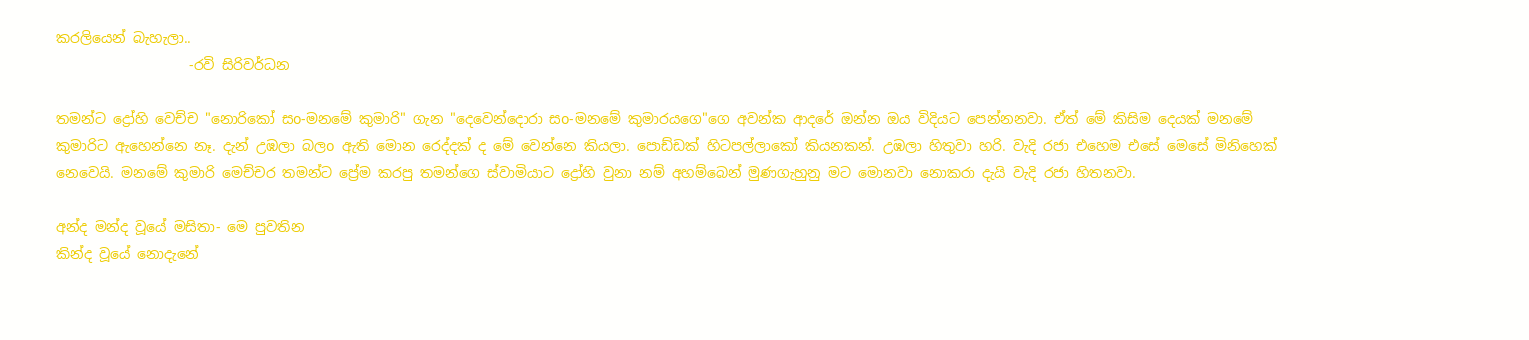කරලියෙන් බැහැලා..
                   -රවි සිරිවර්ධන

තමන්ට ද්‍රෝහි වෙච්ච "නොරිකෝ සo-මනමේ කුමාරි" ගැන "දෙවෙන්දොරා සo-මනමේ කුමාරයගෙ"ගෙ අවන්ක ආදරේ ඔන්න ඔය විදියට පෙන්නනවා. ඒත් මේ කිසිම දෙයක් මනමේ කුමාරිට ඇහෙන්නෙ නෑ. දැන් උඹලා බලo ඇති මොන රෙද්දක් ද මේ වෙන්නෙ කියලා. පොඩ්ඩක් හිටපල්ලාකෝ කියනකන්. උඹලා හිතුවා හරි. වැදි රජා එහෙම එසේ මෙසේ මිනිහෙක් නෙවෙයි. මනමේ කුමාරි මෙච්චර තමන්ට ප්‍රේම කරපු තමන්ගෙ ස්වාමියාට ද්‍රෝහි වුනා නම් අහම්බෙන් මුණගැහුනු මට මොනවා නොකරා දැයි වැදි රජා හිතනවා.

අන්ද මන්ද වූයේ මසිතා- මෙ පුවතින
කින්ද වූයේ නොදැනේ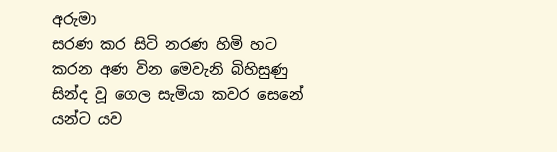අරුමා
සරණ කර සිටි නරණ හිමි හට
කරන අණ වින මෙවැනි බිහිසුණු
සින්ද වූ ගෙල සැමියා කවර සෙනේ
යන්ට යව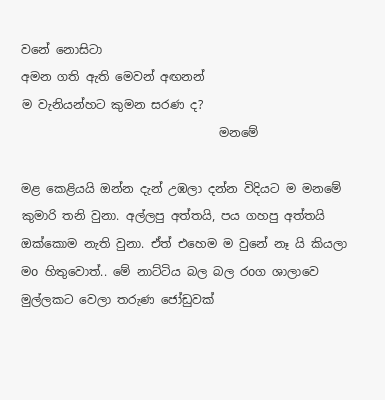වනේ නොසිටා
අමන ගති ඇති මෙවන් අඟනන්
ම වැනියන්හට කුමන සරණ ද?
                                 මනමේ

මළ කෙළියයි ඔන්න දැන් උඹලා දන්න විදියට ම මනමේ කුමාරි තනි වුනා. අල්ලපු අත්තයි, පය ගහපු අත්තයි ඔක්කොම නැති වුනා. ඒත් එහෙම ම වුනේ නෑ යි කියලා මo හිතුවොත්.. මේ නාට්ටිය බල බල රoග ශාලාවෙ මුල්ලකට වෙලා තරුණ ජෝඩුවක්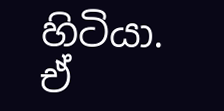හිටියා. ඒ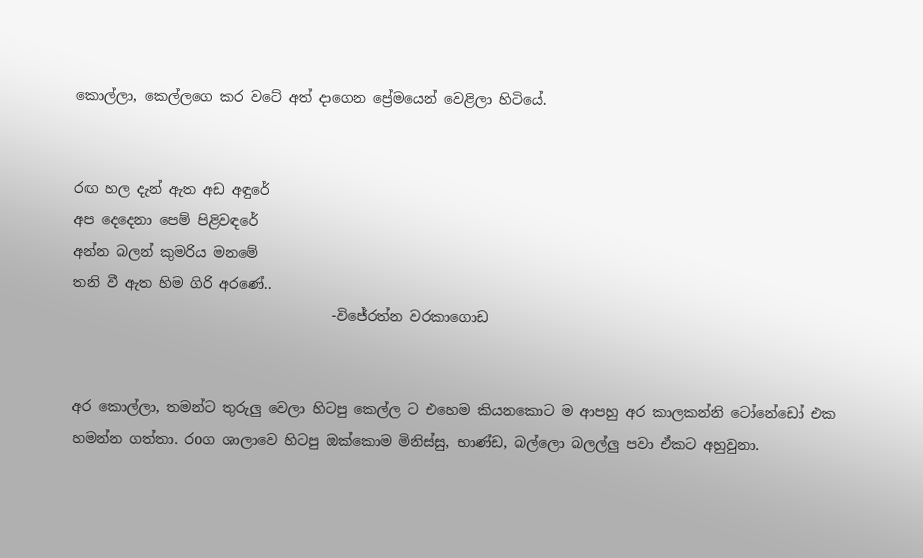කොල්ලා, කෙල්ලගෙ කර වටේ අත් දාගෙන ප්‍රේමයෙන් වෙළිලා හිටියේ.


රඟ හල දැන් ඇත අඩ අඳුරේ
අප දෙදෙනා පෙම් පිළිවඳරේ
අන්න බලන් කුමරිය මනමේ
තනි වී ඇත හිම ගිරි අරණේ..
                                     -විජේරත්න වරකාගොඩ


අර කොල්ලා, තමන්ට තුරුලු වෙලා හිටපු කෙල්ල ට එහෙම කියනකොට ම ආපහු අර කාලකන්නි ටෝනේඩෝ එක හමන්න ගත්තා. රoග ශාලාවෙ හිටපු ඔක්කොම මිනිස්සු, භාණ්ඩ, බල්ලො බලල්ලු පවා ඒකට අහුවුනා.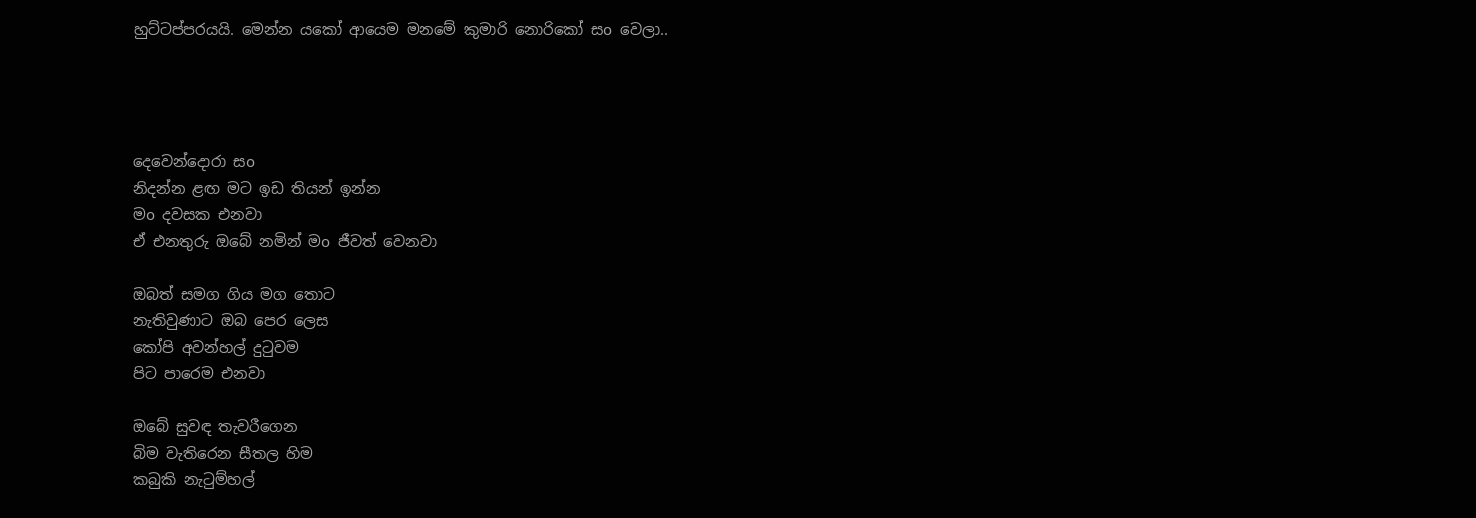හුට්ටප්පරයයි. මෙන්න යකෝ ආයෙම මනමේ කුමාරි නොරිකෝ සo වෙලා..




දෙවෙන්දොරා සo
නිදන්න ළඟ මට ඉඩ තියන් ඉන්න
මo දවසක එනවා
ඒ එනතුරු ඔබේ නමින් මo ජීවත් වෙනවා

ඔබත් සමග ගිය මග තොට
නැතිවුණාට ඔබ පෙර ලෙස
කෝපි අවන්හල් දුටුවම
පිට පාරෙම එනවා

ඔබේ සුවඳ තැවරීගෙන
බිම වැතිරෙන සීතල හිම
කබුකි නැටුම්හල්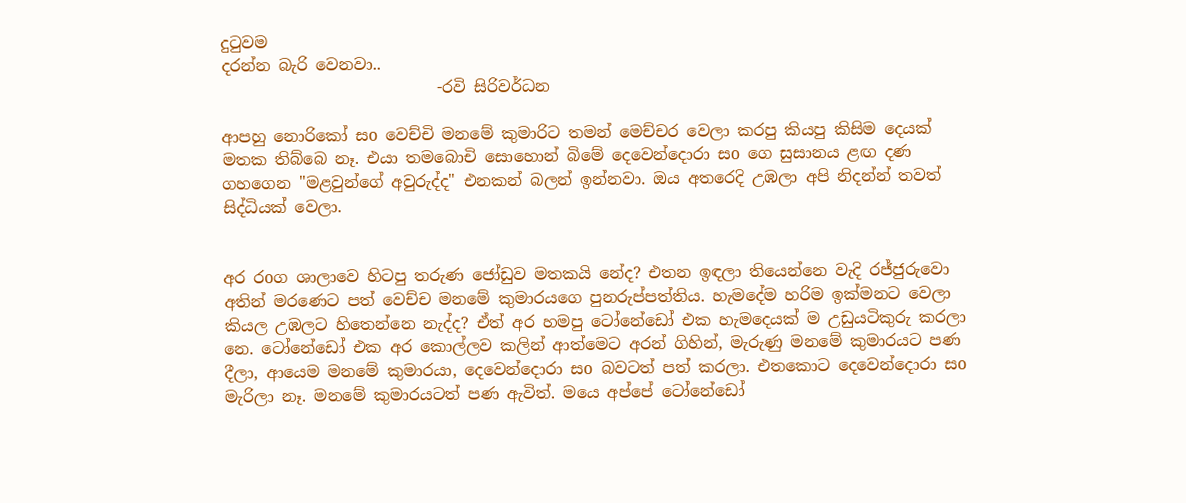දුටුවම
දරන්න බැරි වෙනවා..
                           -රවි සිරිවර්ධන

ආපහු නොරිකෝ සo වෙච්චි මනමේ කුමාරිට තමන් මෙච්චර වෙලා කරපු කියපු කිසිම දෙයක් මතක තිබ්බෙ නෑ. එයා තමබොචි සොහොන් බිමේ දෙවෙන්දොරා සo ගෙ සුසානය ළඟ දණ ගහගෙන "මළවුන්ගේ අවුරුද්ද" එනකන් බලන් ඉන්නවා. ඔය අතරෙදි උඹලා අපි නිදන්න් තවත් සිද්ධියක් වෙලා.


අර රoග ශාලාවෙ හිටපු තරුණ ජෝඩුව මතකයි නේද? එතන ඉඳලා තියෙන්නෙ වැදි රජ්ජුරුවො අතින් මරණෙට පත් වෙච්ච මනමේ කුමාරයගෙ පුනරුප්පත්තිය. හැමදේම හරිම ඉක්මනට වෙලා කියල උඹලට හිතෙන්නෙ නැද්ද? ඒත් අර හමපු ටෝනේඩෝ එක හැමදෙයක් ම උඩුයටිකුරු කරලා නෙ. ටෝනේඩෝ එක අර කොල්ලව කලින් ආත්මෙට අරන් ගිහින්, මැරුණු මනමේ කුමාරයට පණ දීලා, ආයෙම මනමේ කුමාරයා, දෙවෙන්දොරා සo බවටත් පත් කරලා. එතකොට දෙවෙන්දොරා සo මැරිලා නෑ. මනමේ කුමාරයටත් පණ ඇවිත්. මයෙ අප්පේ ටෝනේඩෝ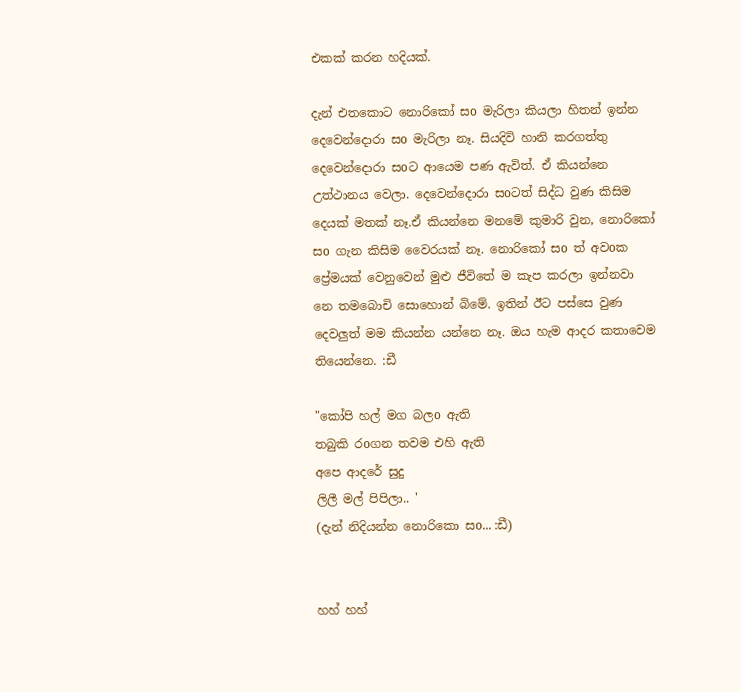එකක් කරන හදියක්.

දැන් එතකොට නොරිකෝ සo මැරිලා කියලා හිතන් ඉන්න දෙවෙන්දොරා සo මැරිලා නෑ. සියදිවි හානි කරගත්තු දෙවෙන්දොරා සoට ආයෙම පණ ඇවිත්. ඒ කියන්නෙ උත්ථානය වෙලා. දෙවෙන්දොරා සoටත් සිද්ධ වුණ කිසිම දෙයක් මතක් නෑ.ඒ කියන්නෙ මනමේ කුමාරි වුන, නොරිකෝ සo ගැන කිසිම වෛරයක් නෑ. නොරිකෝ සo ත් අවoක ප්‍රේමයක් වෙනුවෙන් මුළු ජීවිතේ ම කැප කරලා ඉන්නවා නෙ තමබොචි සොහොන් බිමේ. ඉතින් ඊට පස්සෙ වුණ දෙවලුත් මම කියන්න යන්නෙ නෑ. ඔය හැම ආදර කතාවෙම තියෙන්නෙ. :ඩී

"කෝපි හල් මග බලo ඇති
තබුකි රoගන තවම එහි ඇති
අපෙ ආදරේ සුදු
ලිලී මල් පිපිලා.. '
(දැන් නිදියන්න නොරිකො සo... :ඩී)


හහ් හහ්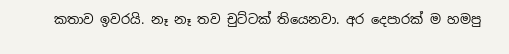කතාව ඉවරයි. නෑ නෑ තව චුට්ටක් තියෙනවා. අර දෙපාරක් ම හමපු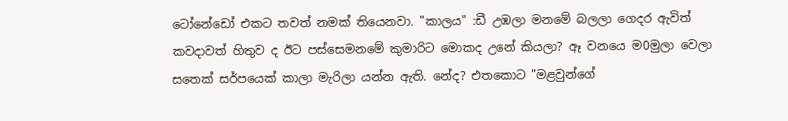ටෝනේඩෝ එකට තවත් නමක් තියෙනවා. "කාලය" :ඩී උඹලා මනමේ බලලා ගෙදර ඇවිත් කවදාවත් හිතුව ද ඊට පස්සෙමනමේ කුමාරිට මොකද උනේ කියලා? ඈ වනයෙ ම0මුලා වෙලා සතෙක් සර්පයෙක් කාලා මැරිලා යන්න ඇති. නේද? එතකොට "මළවුන්ගේ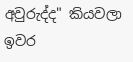අවුරුද්ද" කියවලා ඉවර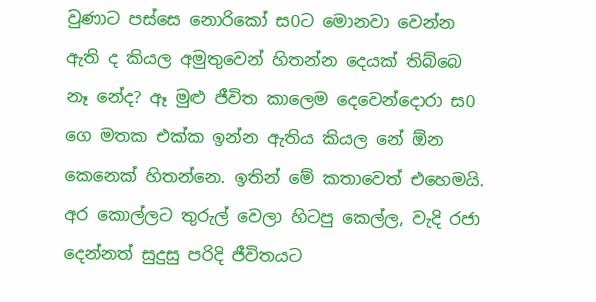වුණාට පස්සෙ නොරිකෝ ස0ට මොනවා වෙන්න ඇති ද කියල අමුතුවෙන් හිතන්න දෙයක් තිබ්බෙ නෑ නේද? ඈ මුළු ජීවිත කාලෙම දෙවෙන්දොරා ස0 ගෙ මතක එක්ක ඉන්න ඇතිය කියල නේ ඕන කෙනෙක් හිතන්නෙ. ඉතින් මේ කතාවෙත් එහෙමයි. අර කොල්ලට තුරුල් වෙලා හිටපු කෙල්ල, වැදි රජා දෙන්නත් සුදුසු පරිදි ජීවිතයට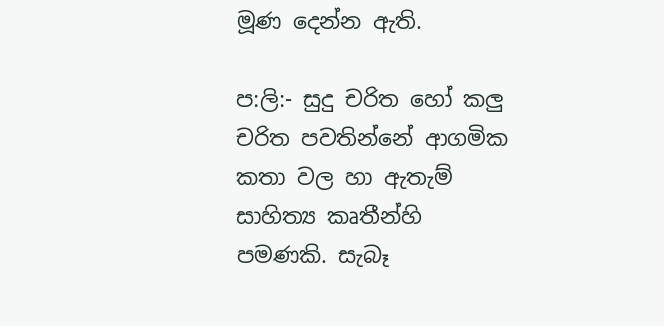මූණ දෙන්න ඇති.

ප:ලි:- සුදු චරිත හෝ කලු චරිත පවතින්නේ ආගමික කතා වල හා ඇතැම් සාහිත්‍ය කෘතීන්හි පමණකි. සැබෑ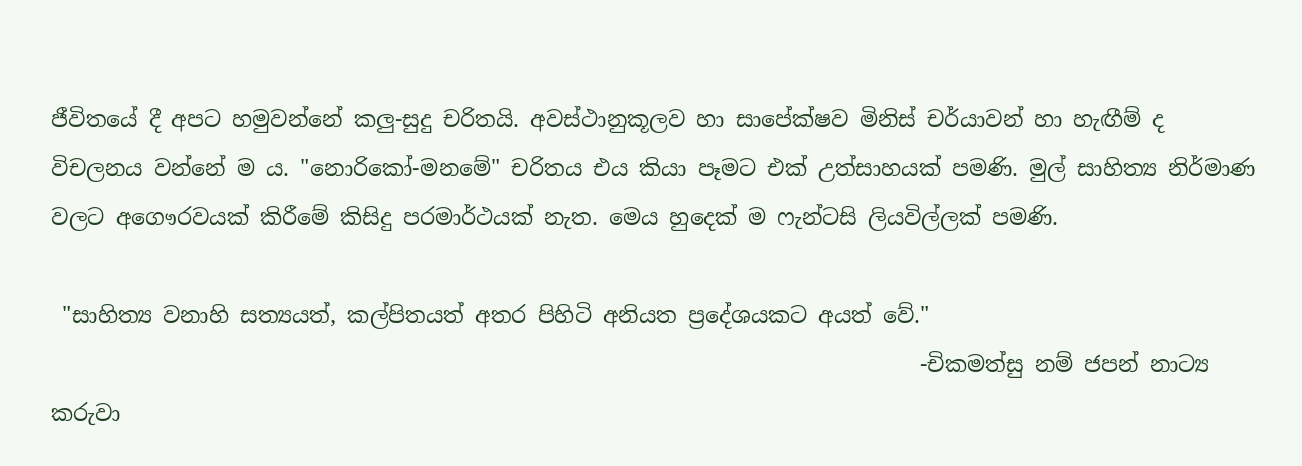ජීවිතයේ දී අපට හමුවන්නේ කලු-සුදු චරිතයි. අවස්ථානුකූලව හා සාපේක්ෂව මිනිස් චර්යාවන් හා හැඟීම් ද විචලනය වන්නේ ම ය. "නොරිකෝ-මනමේ" චරිතය එය කියා පෑමට එක් උත්සාහයක් පමණි. මුල් සාහිත්‍ය නිර්මාණ වලට අගෞරවයක් කිරීමේ කිසිදු පරමාර්ථයක් නැත. මෙය හුදෙක් ම ෆැන්ටසි ලියවිල්ලක් පමණි.

 "සාහිත්‍ය වනාහි සත්‍යයත්, කල්පිතයත් අතර පිහිටි අනියත ප්‍රදේශයකට අයත් වේ."
                                                                               -චිකමත්සු නම් ජපන් නාට්‍ය කරුවා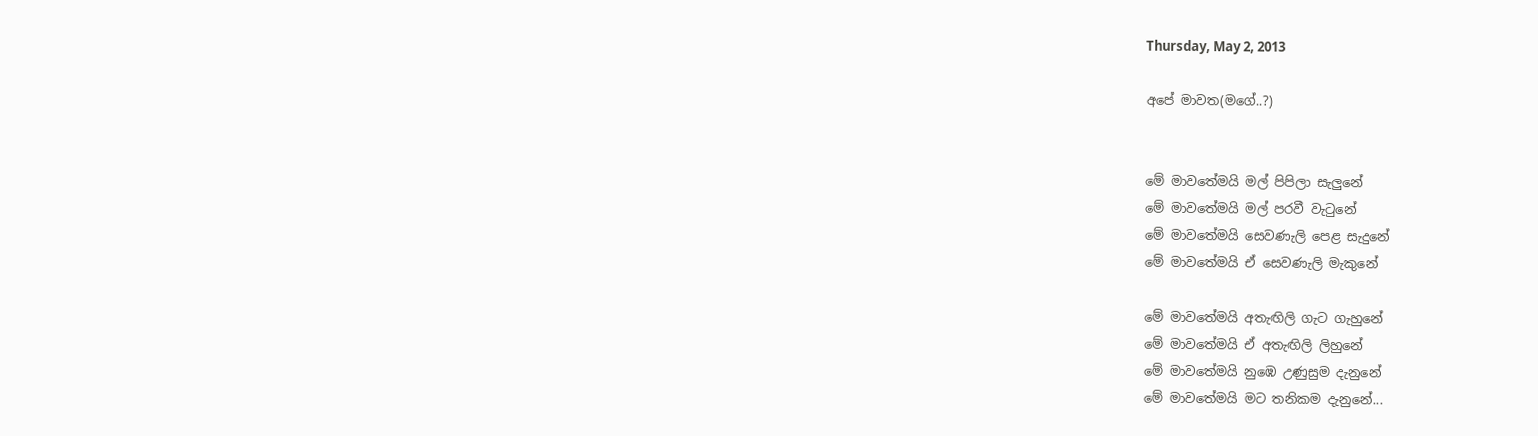Thursday, May 2, 2013

අපේ මාවත(මගේ..?)


මේ මාවතේමයි මල් පිපිලා සැලුනේ
මේ මාවතේමයි මල් පරවී වැටුනේ
මේ මාවතේමයි සෙවණැලි පෙළ සැදුනේ
මේ මාවතේමයි ඒ සෙවණැලි මැකුනේ

මේ මාවතේමයි අතැඟිලි ගැට ගැහුනේ
මේ මාවතේමයි ඒ අතැඟිලි ලිහුනේ
මේ මාවතේමයි නුඹෙ උණුසුම දැනුනේ
මේ මාවතේමයි මට තනිකම දැනුනේ...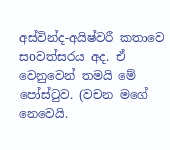අස්වින්ද-අයිෂ්වරී කතාවෙ සoවත්සරය අද. ඒ වෙනුවෙන් තමයි මේ පෝස්ටුව. (වචන මගේ නෙවෙයි.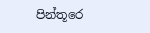පින්තූරෙ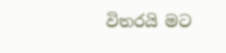විතරයි මට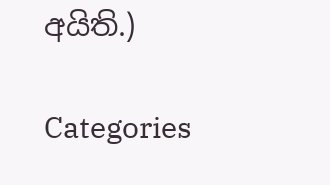අයිති.)

Categories